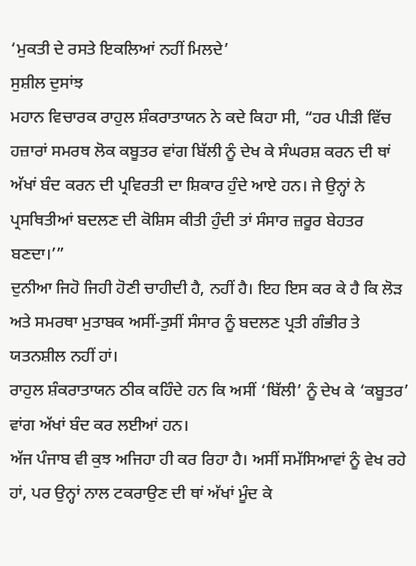‘ਮੁਕਤੀ ਦੇ ਰਸਤੇ ਇਕਲਿਆਂ ਨਹੀਂ ਮਿਲਦੇ’
ਸੁਸ਼ੀਲ ਦੁਸਾਂਝ
ਮਹਾਨ ਵਿਚਾਰਕ ਰਾਹੁਲ ਸ਼ੰਕਰਾਤਾਯਨ ਨੇ ਕਦੇ ਕਿਹਾ ਸੀ, “ਹਰ ਪੀੜੀ ਵਿੱਚ ਹਜ਼ਾਰਾਂ ਸਮਰਥ ਲੋਕ ਕਬੂਤਰ ਵਾਂਗ ਬਿੱਲੀ ਨੂੰ ਦੇਖ ਕੇ ਸੰਘਰਸ਼ ਕਰਨ ਦੀ ਥਾਂ ਅੱਖਾਂ ਬੰਦ ਕਰਨ ਦੀ ਪ੍ਰਵਿਰਤੀ ਦਾ ਸ਼ਿਕਾਰ ਹੁੰਦੇ ਆਏ ਹਨ। ਜੇ ਉਨ੍ਹਾਂ ਨੇ ਪ੍ਰਸਥਿਤੀਆਂ ਬਦਲਣ ਦੀ ਕੋਸ਼ਿਸ ਕੀਤੀ ਹੁੰਦੀ ਤਾਂ ਸੰਸਾਰ ਜ਼ਰੂਰ ਬੇਹਤਰ ਬਣਦਾ।’”
ਦੁਨੀਆ ਜਿਹੋ ਜਿਹੀ ਹੋਣੀ ਚਾਹੀਦੀ ਹੈ, ਨਹੀਂ ਹੈ। ਇਹ ਇਸ ਕਰ ਕੇ ਹੈ ਕਿ ਲੋੜ ਅਤੇ ਸਮਰਥਾ ਮੁਤਾਬਕ ਅਸੀਂ-ਤੁਸੀਂ ਸੰਸਾਰ ਨੂੰ ਬਦਲਣ ਪ੍ਰਤੀ ਗੰਭੀਰ ਤੇ ਯਤਨਸ਼ੀਲ ਨਹੀਂ ਹਾਂ।
ਰਾਹੁਲ ਸ਼ੰਕਰਾਤਾਯਨ ਠੀਕ ਕਹਿੰਦੇ ਹਨ ਕਿ ਅਸੀਂ ‘ਬਿੱਲੀ’ ਨੂੰ ਦੇਖ ਕੇ ‘ਕਬੂਤਰ’ ਵਾਂਗ ਅੱਖਾਂ ਬੰਦ ਕਰ ਲਈਆਂ ਹਨ।
ਅੱਜ ਪੰਜਾਬ ਵੀ ਕੁਝ ਅਜਿਹਾ ਹੀ ਕਰ ਰਿਹਾ ਹੈ। ਅਸੀਂ ਸਮੱਸਿਆਵਾਂ ਨੂੰ ਵੇਖ ਰਹੇ ਹਾਂ, ਪਰ ਉਨ੍ਹਾਂ ਨਾਲ ਟਕਰਾਉਣ ਦੀ ਥਾਂ ਅੱਖਾਂ ਮੂੰਦ ਕੇ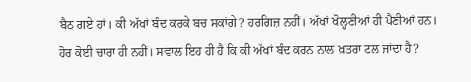ਬੈਠ ਗਏ ਹਾਂ। ਕੀ ਅੱਖਾਂ ਬੰਦ ਕਰਕੇ ਬਚ ਸਕਾਂਗੇ? ਹਰਗਿਜ਼ ਨਹੀਂ। ਅੱਖਾਂ ਖੋਲ੍ਹਣੀਆਂ ਹੀ ਪੈਣੀਆਂ ਹਨ। ਹੋਰ ਕੋਈ ਚਾਰਾ ਹੀ ਨਹੀਂ। ਸਵਾਲ ਇਹ ਹੀ ਹੈ ਕਿ ਕੀ ਅੱਖਾਂ ਬੰਦ ਕਰਨ ਨਾਲ ਖ਼ਤਰਾ ਟਲ ਜਾਂਦਾ ਹੈ?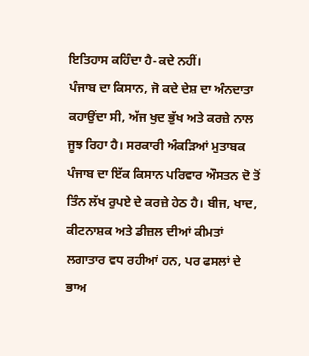ਇਤਿਹਾਸ ਕਹਿੰਦਾ ਹੈ-ਕਦੇ ਨਹੀਂ।
ਪੰਜਾਬ ਦਾ ਕਿਸਾਨ, ਜੋ ਕਦੇ ਦੇਸ਼ ਦਾ ਅੰਨਦਾਤਾ ਕਹਾਉਂਦਾ ਸੀ, ਅੱਜ ਖੁਦ ਭੁੱਖ ਅਤੇ ਕਰਜ਼ੇ ਨਾਲ ਜੂਝ ਰਿਹਾ ਹੈ। ਸਰਕਾਰੀ ਅੰਕੜਿਆਂ ਮੁਤਾਬਕ ਪੰਜਾਬ ਦਾ ਇੱਕ ਕਿਸਾਨ ਪਰਿਵਾਰ ਔਸਤਨ ਦੋ ਤੋਂ ਤਿੰਨ ਲੱਖ ਰੁਪਏ ਦੇ ਕਰਜ਼ੇ ਹੇਠ ਹੈ। ਬੀਜ, ਖਾਦ, ਕੀਟਨਾਸ਼ਕ ਅਤੇ ਡੀਜ਼ਲ ਦੀਆਂ ਕੀਮਤਾਂ ਲਗਾਤਾਰ ਵਧ ਰਹੀਆਂ ਹਨ, ਪਰ ਫਸਲਾਂ ਦੇ ਭਾਅ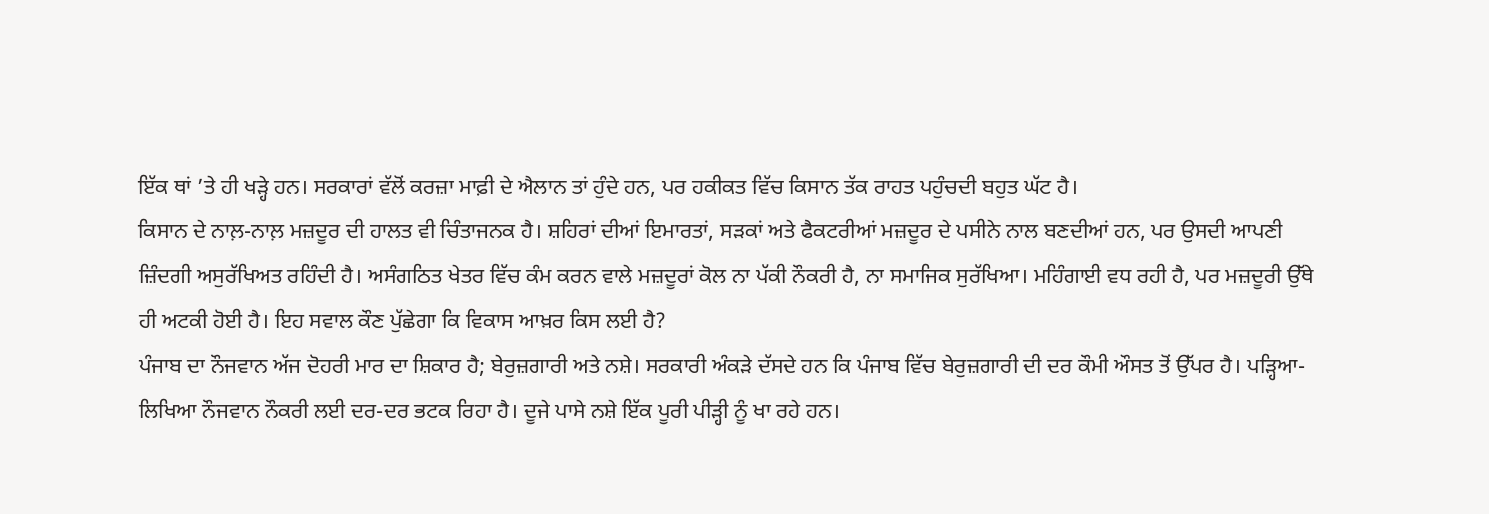ਇੱਕ ਥਾਂ ’ਤੇ ਹੀ ਖੜ੍ਹੇ ਹਨ। ਸਰਕਾਰਾਂ ਵੱਲੋਂ ਕਰਜ਼ਾ ਮਾਫ਼ੀ ਦੇ ਐਲਾਨ ਤਾਂ ਹੁੰਦੇ ਹਨ, ਪਰ ਹਕੀਕਤ ਵਿੱਚ ਕਿਸਾਨ ਤੱਕ ਰਾਹਤ ਪਹੁੰਚਦੀ ਬਹੁਤ ਘੱਟ ਹੈ।
ਕਿਸਾਨ ਦੇ ਨਾਲ਼-ਨਾਲ਼ ਮਜ਼ਦੂਰ ਦੀ ਹਾਲਤ ਵੀ ਚਿੰਤਾਜਨਕ ਹੈ। ਸ਼ਹਿਰਾਂ ਦੀਆਂ ਇਮਾਰਤਾਂ, ਸੜਕਾਂ ਅਤੇ ਫੈਕਟਰੀਆਂ ਮਜ਼ਦੂਰ ਦੇ ਪਸੀਨੇ ਨਾਲ ਬਣਦੀਆਂ ਹਨ, ਪਰ ਉਸਦੀ ਆਪਣੀ ਜ਼ਿੰਦਗੀ ਅਸੁਰੱਖਿਅਤ ਰਹਿੰਦੀ ਹੈ। ਅਸੰਗਠਿਤ ਖੇਤਰ ਵਿੱਚ ਕੰਮ ਕਰਨ ਵਾਲੇ ਮਜ਼ਦੂਰਾਂ ਕੋਲ ਨਾ ਪੱਕੀ ਨੌਕਰੀ ਹੈ, ਨਾ ਸਮਾਜਿਕ ਸੁਰੱਖਿਆ। ਮਹਿੰਗਾਈ ਵਧ ਰਹੀ ਹੈ, ਪਰ ਮਜ਼ਦੂਰੀ ਉੱਥੇ ਹੀ ਅਟਕੀ ਹੋਈ ਹੈ। ਇਹ ਸਵਾਲ ਕੌਣ ਪੁੱਛੇਗਾ ਕਿ ਵਿਕਾਸ ਆਖ਼ਰ ਕਿਸ ਲਈ ਹੈ?
ਪੰਜਾਬ ਦਾ ਨੌਜਵਾਨ ਅੱਜ ਦੋਹਰੀ ਮਾਰ ਦਾ ਸ਼ਿਕਾਰ ਹੈ; ਬੇਰੁਜ਼ਗਾਰੀ ਅਤੇ ਨਸ਼ੇ। ਸਰਕਾਰੀ ਅੰਕੜੇ ਦੱਸਦੇ ਹਨ ਕਿ ਪੰਜਾਬ ਵਿੱਚ ਬੇਰੁਜ਼ਗਾਰੀ ਦੀ ਦਰ ਕੌਮੀ ਔਸਤ ਤੋਂ ਉੱਪਰ ਹੈ। ਪੜ੍ਹਿਆ-ਲਿਖਿਆ ਨੌਜਵਾਨ ਨੌਕਰੀ ਲਈ ਦਰ-ਦਰ ਭਟਕ ਰਿਹਾ ਹੈ। ਦੂਜੇ ਪਾਸੇ ਨਸ਼ੇ ਇੱਕ ਪੂਰੀ ਪੀੜ੍ਹੀ ਨੂੰ ਖਾ ਰਹੇ ਹਨ।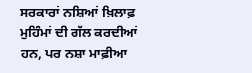ਸਰਕਾਰਾਂ ਨਸ਼ਿਆਂ ਖ਼ਿਲਾਫ਼ ਮੁਹਿੰਮਾਂ ਦੀ ਗੱਲ ਕਰਦੀਆਂ ਹਨ, ਪਰ ਨਸ਼ਾ ਮਾਫ਼ੀਆ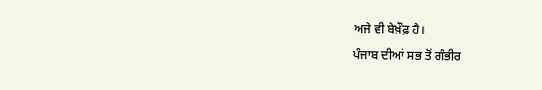ਅਜੇ ਵੀ ਬੇਖ਼ੌਫ਼ ਹੈ।
ਪੰਜਾਬ ਦੀਆਂ ਸਭ ਤੋਂ ਗੰਭੀਰ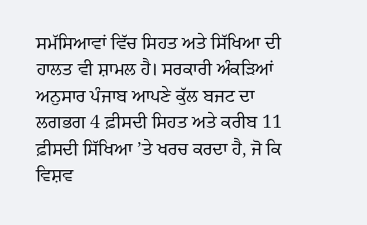ਸਮੱਸਿਆਵਾਂ ਵਿੱਚ ਸਿਹਤ ਅਤੇ ਸਿੱਖਿਆ ਦੀ ਹਾਲਤ ਵੀ ਸ਼ਾਮਲ ਹੈ। ਸਰਕਾਰੀ ਅੰਕੜਿਆਂ ਅਨੁਸਾਰ ਪੰਜਾਬ ਆਪਣੇ ਕੁੱਲ ਬਜਟ ਦਾ ਲਗਭਗ 4 ਫ਼ੀਸਦੀ ਸਿਹਤ ਅਤੇ ਕਰੀਬ 11 ਫ਼ੀਸਦੀ ਸਿੱਖਿਆ ’ਤੇ ਖਰਚ ਕਰਦਾ ਹੈ, ਜੋ ਕਿ ਵਿਸ਼ਵ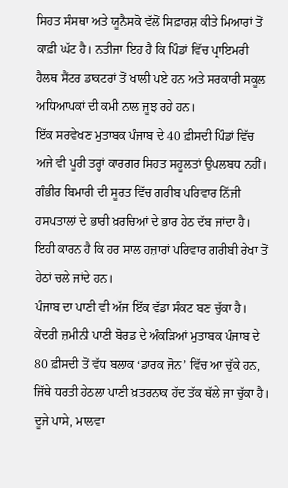ਸਿਹਤ ਸੰਸਥਾ ਅਤੇ ਯੂਨੈਸਕੋ ਵੱਲੋਂ ਸਿਫ਼ਾਰਸ਼ ਕੀਤੇ ਮਿਆਰਾਂ ਤੋਂ ਕਾਫ਼ੀ ਘੱਟ ਹੈ। ਨਤੀਜਾ ਇਹ ਹੈ ਕਿ ਪਿੰਡਾਂ ਵਿੱਚ ਪ੍ਰਾਇਮਰੀ ਹੈਲਥ ਸੈਂਟਰ ਡਾਕਟਰਾਂ ਤੋਂ ਖਾਲੀ ਪਏ ਹਨ ਅਤੇ ਸਰਕਾਰੀ ਸਕੂਲ ਅਧਿਆਪਕਾਂ ਦੀ ਕਮੀ ਨਾਲ ਜੂਝ ਰਹੇ ਹਨ।
ਇੱਕ ਸਰਵੇਖਣ ਮੁਤਾਬਕ ਪੰਜਾਬ ਦੇ 40 ਫ਼ੀਸਦੀ ਪਿੰਡਾਂ ਵਿੱਚ ਅਜੇ ਵੀ ਪੂਰੀ ਤਰ੍ਹਾਂ ਕਾਰਗਰ ਸਿਹਤ ਸਹੂਲਤਾਂ ਉਪਲਬਧ ਨਹੀਂ। ਗੰਭੀਰ ਬਿਮਾਰੀ ਦੀ ਸੂਰਤ ਵਿੱਚ ਗਰੀਬ ਪਰਿਵਾਰ ਨਿੱਜੀ ਹਸਪਤਾਲਾਂ ਦੇ ਭਾਰੀ ਖ਼ਰਚਿਆਂ ਦੇ ਭਾਰ ਹੇਠ ਦੱਬ ਜਾਂਦਾ ਹੈ। ਇਹੀ ਕਾਰਨ ਹੈ ਕਿ ਹਰ ਸਾਲ ਹਜ਼ਾਰਾਂ ਪਰਿਵਾਰ ਗਰੀਬੀ ਰੇਖਾ ਤੋਂ ਹੇਠਾਂ ਚਲੇ ਜਾਂਦੇ ਹਨ।
ਪੰਜਾਬ ਦਾ ਪਾਣੀ ਵੀ ਅੱਜ ਇੱਕ ਵੱਡਾ ਸੰਕਟ ਬਣ ਚੁੱਕਾ ਹੈ। ਕੇਂਦਰੀ ਜ਼ਮੀਨੀ ਪਾਣੀ ਬੋਰਡ ਦੇ ਅੰਕੜਿਆਂ ਮੁਤਾਬਕ ਪੰਜਾਬ ਦੇ 80 ਫ਼ੀਸਦੀ ਤੋਂ ਵੱਧ ਬਲਾਕ ‘ਡਾਰਕ ਜੋਨ’ ਵਿੱਚ ਆ ਚੁੱਕੇ ਹਨ, ਜਿੱਥੇ ਧਰਤੀ ਹੇਠਲਾ ਪਾਣੀ ਖ਼ਤਰਨਾਕ ਹੱਦ ਤੱਕ ਥੱਲੇ ਜਾ ਚੁੱਕਾ ਹੈ। ਦੂਜੇ ਪਾਸੇ, ਮਾਲਵਾ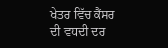ਖੇਤਰ ਵਿੱਚ ਕੈਂਸਰ ਦੀ ਵਧਦੀ ਦਰ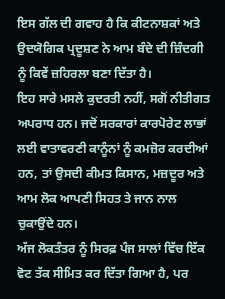ਇਸ ਗੱਲ ਦੀ ਗਵਾਹ ਹੈ ਕਿ ਕੀਟਨਾਸ਼ਕਾਂ ਅਤੇ ਉਦਯੋਗਿਕ ਪ੍ਰਦੂਸ਼ਣ ਨੇ ਆਮ ਬੰਦੇ ਦੀ ਜ਼ਿੰਦਗੀ ਨੂੰ ਕਿਵੇਂ ਜ਼ਹਿਰਲਾ ਬਣਾ ਦਿੱਤਾ ਹੈ।
ਇਹ ਸਾਰੇ ਮਸਲੇ ਕੁਦਰਤੀ ਨਹੀਂ, ਸਗੋਂ ਨੀਤੀਗਤ ਅਪਰਾਧ ਹਨ। ਜਦੋਂ ਸਰਕਾਰਾਂ ਕਾਰਪੋਰੇਟ ਲਾਭਾਂ ਲਈ ਵਾਤਾਵਰਣੀ ਕਾਨੂੰਨਾਂ ਨੂੰ ਕਮਜ਼ੋਰ ਕਰਦੀਆਂ ਹਨ, ਤਾਂ ਉਸਦੀ ਕੀਮਤ ਕਿਸਾਨ, ਮਜ਼ਦੂਰ ਅਤੇ ਆਮ ਲੋਕ ਆਪਣੀ ਸਿਹਤ ਤੇ ਜਾਨ ਨਾਲ ਚੁਕਾਉਂਦੇ ਹਨ।
ਅੱਜ ਲੋਕਤੰਤਰ ਨੂੰ ਸਿਰਫ਼ ਪੰਜ ਸਾਲਾਂ ਵਿੱਚ ਇੱਕ ਵੋਟ ਤੱਕ ਸੀਮਿਤ ਕਰ ਦਿੱਤਾ ਗਿਆ ਹੈ, ਪਰ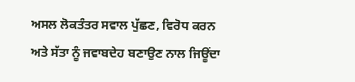ਅਸਲ ਲੋਕਤੰਤਰ ਸਵਾਲ ਪੁੱਛਣ, ਵਿਰੋਧ ਕਰਨ ਅਤੇ ਸੱਤਾ ਨੂੰ ਜਵਾਬਦੇਹ ਬਣਾਉਣ ਨਾਲ ਜਿਊਂਦਾ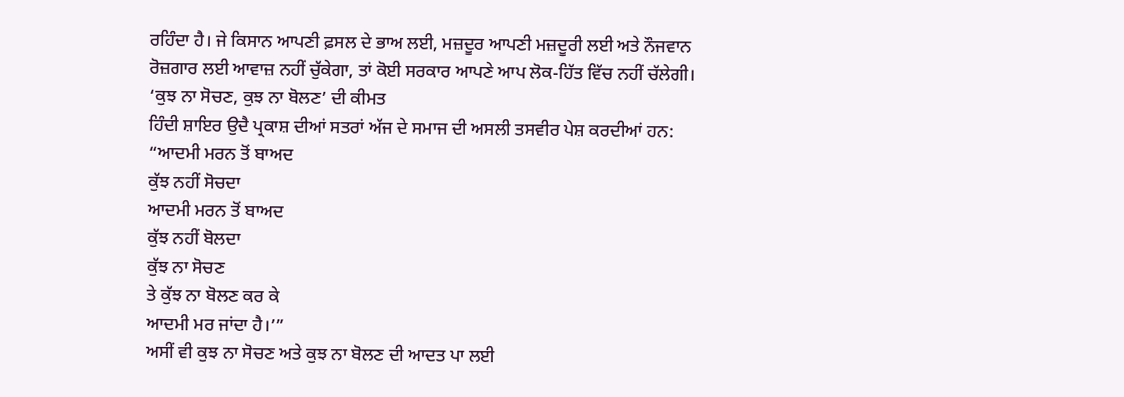ਰਹਿੰਦਾ ਹੈ। ਜੇ ਕਿਸਾਨ ਆਪਣੀ ਫ਼ਸਲ ਦੇ ਭਾਅ ਲਈ, ਮਜ਼ਦੂਰ ਆਪਣੀ ਮਜ਼ਦੂਰੀ ਲਈ ਅਤੇ ਨੌਜਵਾਨ ਰੋਜ਼ਗਾਰ ਲਈ ਆਵਾਜ਼ ਨਹੀਂ ਚੁੱਕੇਗਾ, ਤਾਂ ਕੋਈ ਸਰਕਾਰ ਆਪਣੇ ਆਪ ਲੋਕ-ਹਿੱਤ ਵਿੱਚ ਨਹੀਂ ਚੱਲੇਗੀ।
‘ਕੁਝ ਨਾ ਸੋਚਣ, ਕੁਝ ਨਾ ਬੋਲਣ’ ਦੀ ਕੀਮਤ
ਹਿੰਦੀ ਸ਼ਾਇਰ ਉਦੈ ਪ੍ਰਕਾਸ਼ ਦੀਆਂ ਸਤਰਾਂ ਅੱਜ ਦੇ ਸਮਾਜ ਦੀ ਅਸਲੀ ਤਸਵੀਰ ਪੇਸ਼ ਕਰਦੀਆਂ ਹਨ:
“ਆਦਮੀ ਮਰਨ ਤੋਂ ਬਾਅਦ
ਕੁੱਝ ਨਹੀਂ ਸੋਚਦਾ
ਆਦਮੀ ਮਰਨ ਤੋਂ ਬਾਅਦ
ਕੁੱਝ ਨਹੀਂ ਬੋਲਦਾ
ਕੁੱਝ ਨਾ ਸੋਚਣ
ਤੇ ਕੁੱਝ ਨਾ ਬੋਲਣ ਕਰ ਕੇ
ਆਦਮੀ ਮਰ ਜਾਂਦਾ ਹੈ।’”
ਅਸੀਂ ਵੀ ਕੁਝ ਨਾ ਸੋਚਣ ਅਤੇ ਕੁਝ ਨਾ ਬੋਲਣ ਦੀ ਆਦਤ ਪਾ ਲਈ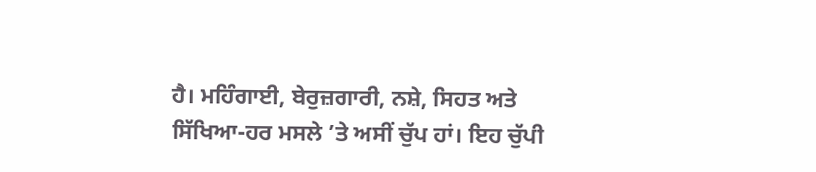ਹੈ। ਮਹਿੰਗਾਈ, ਬੇਰੁਜ਼ਗਾਰੀ, ਨਸ਼ੇ, ਸਿਹਤ ਅਤੇ ਸਿੱਖਿਆ-ਹਰ ਮਸਲੇ ’ਤੇ ਅਸੀਂ ਚੁੱਪ ਹਾਂ। ਇਹ ਚੁੱਪੀ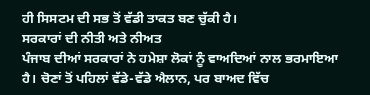ਹੀ ਸਿਸਟਮ ਦੀ ਸਭ ਤੋਂ ਵੱਡੀ ਤਾਕਤ ਬਣ ਚੁੱਕੀ ਹੈ।
ਸਰਕਾਰਾਂ ਦੀ ਨੀਤੀ ਅਤੇ ਨੀਅਤ
ਪੰਜਾਬ ਦੀਆਂ ਸਰਕਾਰਾਂ ਨੇ ਹਮੇਸ਼ਾ ਲੋਕਾਂ ਨੂੰ ਵਾਅਦਿਆਂ ਨਾਲ ਭਰਮਾਇਆ ਹੈ। ਚੋਣਾਂ ਤੋਂ ਪਹਿਲਾਂ ਵੱਡੇ-ਵੱਡੇ ਐਲਾਨ, ਪਰ ਬਾਅਦ ਵਿੱਚ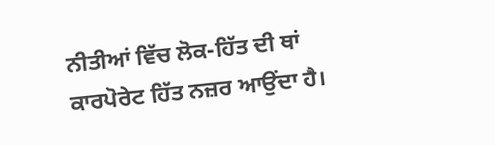ਨੀਤੀਆਂ ਵਿੱਚ ਲੋਕ-ਹਿੱਤ ਦੀ ਥਾਂ ਕਾਰਪੋਰੇਟ ਹਿੱਤ ਨਜ਼ਰ ਆਉਂਦਾ ਹੈ।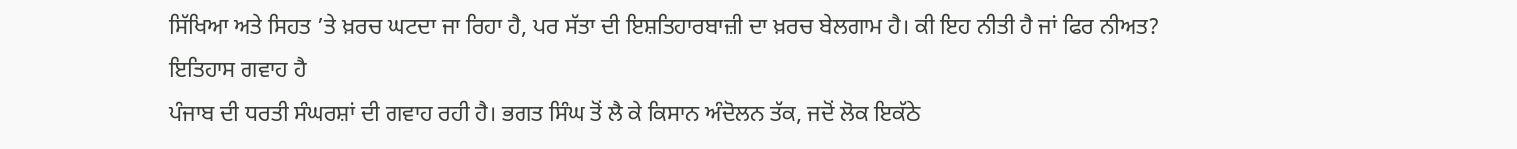ਸਿੱਖਿਆ ਅਤੇ ਸਿਹਤ ’ਤੇ ਖ਼ਰਚ ਘਟਦਾ ਜਾ ਰਿਹਾ ਹੈ, ਪਰ ਸੱਤਾ ਦੀ ਇਸ਼ਤਿਹਾਰਬਾਜ਼ੀ ਦਾ ਖ਼ਰਚ ਬੇਲਗਾਮ ਹੈ। ਕੀ ਇਹ ਨੀਤੀ ਹੈ ਜਾਂ ਫਿਰ ਨੀਅਤ?
ਇਤਿਹਾਸ ਗਵਾਹ ਹੈ
ਪੰਜਾਬ ਦੀ ਧਰਤੀ ਸੰਘਰਸ਼ਾਂ ਦੀ ਗਵਾਹ ਰਹੀ ਹੈ। ਭਗਤ ਸਿੰਘ ਤੋਂ ਲੈ ਕੇ ਕਿਸਾਨ ਅੰਦੋਲਨ ਤੱਕ, ਜਦੋਂ ਲੋਕ ਇਕੱਠੇ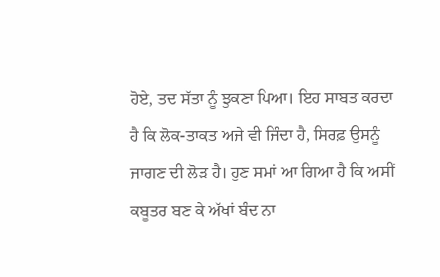ਹੋਏ, ਤਦ ਸੱਤਾ ਨੂੰ ਝੁਕਣਾ ਪਿਆ। ਇਹ ਸਾਬਤ ਕਰਦਾ ਹੈ ਕਿ ਲੋਕ-ਤਾਕਤ ਅਜੇ ਵੀ ਜਿੰਦਾ ਹੈ, ਸਿਰਫ਼ ਉਸਨੂੰ ਜਾਗਣ ਦੀ ਲੋੜ ਹੈ। ਹੁਣ ਸਮਾਂ ਆ ਗਿਆ ਹੈ ਕਿ ਅਸੀਂ ਕਬੂਤਰ ਬਣ ਕੇ ਅੱਖਾਂ ਬੰਦ ਨਾ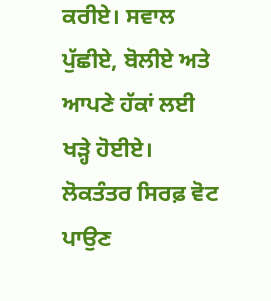ਕਰੀਏ। ਸਵਾਲ ਪੁੱਛੀਏ, ਬੋਲੀਏ ਅਤੇ ਆਪਣੇ ਹੱਕਾਂ ਲਈ ਖੜ੍ਹੇ ਹੋਈਏ। ਲੋਕਤੰਤਰ ਸਿਰਫ਼ ਵੋਟ ਪਾਉਣ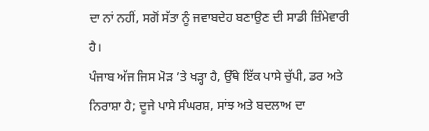ਦਾ ਨਾਂ ਨਹੀਂ, ਸਗੋਂ ਸੱਤਾ ਨੂੰ ਜਵਾਬਦੇਹ ਬਣਾਉਣ ਦੀ ਸਾਡੀ ਜ਼ਿੰਮੇਵਾਰੀ ਹੈ।
ਪੰਜਾਬ ਅੱਜ ਜਿਸ ਮੋੜ ’ਤੇ ਖੜ੍ਹਾ ਹੈ, ਉੱਥੇ ਇੱਕ ਪਾਸੇ ਚੁੱਪੀ, ਡਰ ਅਤੇ ਨਿਰਾਸ਼ਾ ਹੈ; ਦੂਜੇ ਪਾਸੇ ਸੰਘਰਸ਼, ਸਾਂਝ ਅਤੇ ਬਦਲਾਅ ਦਾ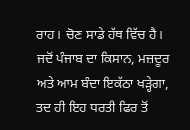ਰਾਹ। ਚੋਣ ਸਾਡੇ ਹੱਥ ਵਿੱਚ ਹੈ।
ਜਦੋਂ ਪੰਜਾਬ ਦਾ ਕਿਸਾਨ, ਮਜ਼ਦੂਰ ਅਤੇ ਆਮ ਬੰਦਾ ਇਕੱਠਾ ਖੜ੍ਹੇਗਾ, ਤਦ ਹੀ ਇਹ ਧਰਤੀ ਫਿਰ ਤੋਂ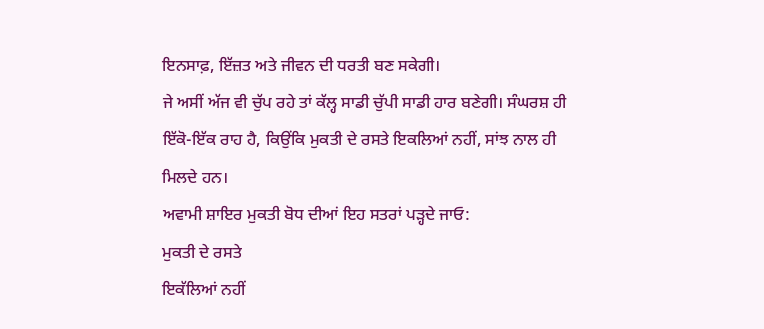ਇਨਸਾਫ਼, ਇੱਜ਼ਤ ਅਤੇ ਜੀਵਨ ਦੀ ਧਰਤੀ ਬਣ ਸਕੇਗੀ।
ਜੇ ਅਸੀਂ ਅੱਜ ਵੀ ਚੁੱਪ ਰਹੇ ਤਾਂ ਕੱਲ੍ਹ ਸਾਡੀ ਚੁੱਪੀ ਸਾਡੀ ਹਾਰ ਬਣੇਗੀ। ਸੰਘਰਸ਼ ਹੀ ਇੱਕੋ-ਇੱਕ ਰਾਹ ਹੈ, ਕਿਉਂਕਿ ਮੁਕਤੀ ਦੇ ਰਸਤੇ ਇਕਲਿਆਂ ਨਹੀਂ, ਸਾਂਝ ਨਾਲ ਹੀ ਮਿਲਦੇ ਹਨ।
ਅਵਾਮੀ ਸ਼ਾਇਰ ਮੁਕਤੀ ਬੋਧ ਦੀਆਂ ਇਹ ਸਤਰਾਂ ਪੜ੍ਹਦੇ ਜਾਓ:
ਮੁਕਤੀ ਦੇ ਰਸਤੇ
ਇਕੱਲਿਆਂ ਨਹੀਂ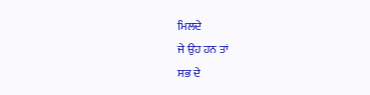ਮਿਲਦੇ
ਜੇ ਉਹ ਹਨ ਤਾਂ
ਸਭ ਦੇ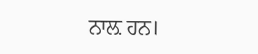ਨਾਲ਼ ਹਨ।